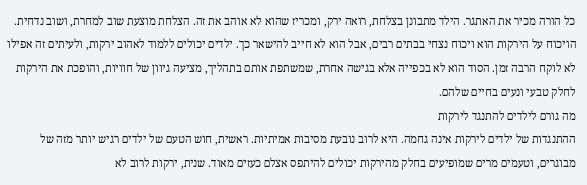כל הורה מכיר את האתגר. הילד מתבונן בצלחת, רואה ירק, ומכריז שהוא לא אוהב את זה. הצלחת מוצעת שוב למחרת, ושוב נדחית. הויכוח על הירקות הוא ויכוח נצחי בבתים רבים, אבל הוא לא חייב להישאר כך. ילדים יכולים ללמוד לאהוב ירקות, ולעיתים זה אפילו לא לוקח הרבה זמן. הסוד הוא לא בכפייה אלא בגישה אחרת, שמשתפת אותם בתהליך, מציעה גיוון של חוויות, והופכת את הירקות לחלק טבעי ונעים בחיים שלהם.
מה גורם לילדים להתנגד לירקות
ההתנגדות של ילדים לירקות אינה גחמה. היא לרוב נובעת מסיבות אמיתיות. ראשית, חוש הטעם של ילדים רגיש יותר מזה של מבוגרים, וטעמים מרים שמופיעים בחלק מהירקות יכולים להיתפס אצלם כעזים מאוד. שנית, ירקות לרוב לא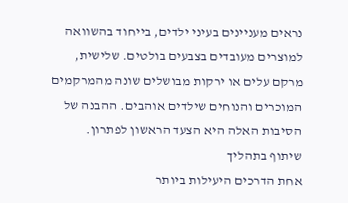נראים מעניינים בעיני ילדים, בייחוד בהשוואה למוצרים מעובדים בצבעים בולטים. שלישית, מרקם עלים או ירקות מבושלים שונה מהמרקמים המוכרים והנוחים שילדים אוהבים. ההבנה של הסיבות האלה היא הצעד הראשון לפתרון.
שיתוף בתהליך
אחת הדרכים היעילות ביותר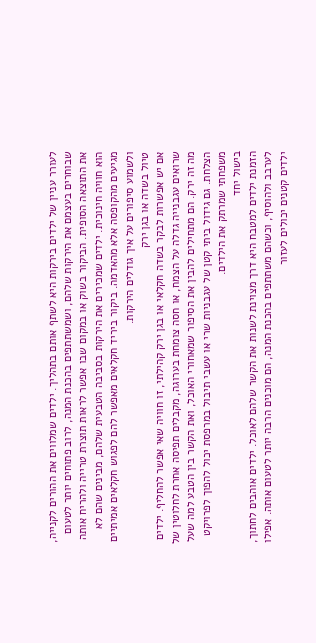לעורר עניין של ילדים בירקות היא לשתף אותם בתהליך. ילדים שמלווים את ההורים לקנייה, שבוחרים בעצמם את הירקות שלהם, ושמשתתפים בהכנת המנה, לרוב פתוחים יותר לטעום את התוצאה הסופית. הביקור בשוק או במקום שבו אפשר לראות תוצרת טרייה ולהריח אותה הוא חוויה חינוכית. ילדים שמכירים את הירקות בסביבה הטבעית שלהם, מבינים שהם לא מגיעים מהקופסה אלא מהאדמה. ביקור ביריד חקלאים מאפשר להם לפגוש חקלאים אמיתיים ולשמוע סיפורים על איך גודלים הירקות.
טיול בשדה או בגן ירק
אם יש אפשרות לבקר בשדה חקלאי או בגן ירק קהילתי, זו חוויה שאי אפשר להחליף. ילדים שרואים עגבנייה גדלה על הצמח, או חסה צומחת בערוגה, מקבלים תפיסה אחרת לחלוטין של מה זה ירק. הם מתחילים להבין את הסיפור שמאחורי האוכל, ואת הקשר בין הטבע למה שעל הצלחת. גם גידול ביתי קטן של עגבניות שרי או עשבי תיבול במרפסת יכול להפוך לפרויקט משפחתי שמרתק את הילדים.
בישול יחד
הזמנת ילדים למטבח היא דרך מצוינת לשנות את הקשר שלהם לאוכל. ילדים אוהבים לחתוך, לערבב ולהוסיף, וכשהם משתתפים בהכנת המנה, הם מוכנים הרבה יותר לטעום אותה. אפילו ילדים קטנים יכולים לעזור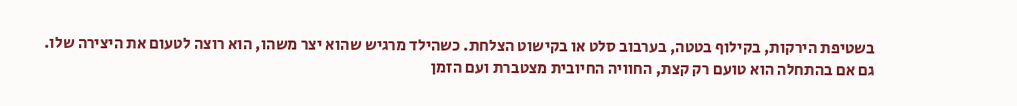בשטיפת הירקות, בקילוף בטטה, בערבוב סלט או בקישוט הצלחת. כשהילד מרגיש שהוא יצר משהו, הוא רוצה לטעום את היצירה שלו. גם אם בהתחלה הוא טועם רק קצת, החוויה החיובית מצטברת ועם הזמן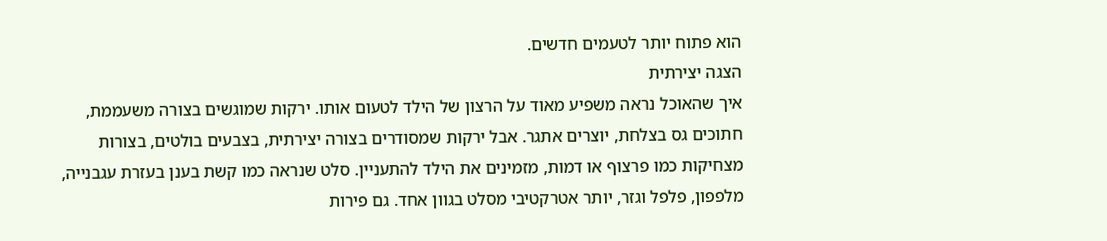הוא פתוח יותר לטעמים חדשים.
הצגה יצירתית
איך שהאוכל נראה משפיע מאוד על הרצון של הילד לטעום אותו. ירקות שמוגשים בצורה משעממת, חתוכים גס בצלחת, יוצרים אתגר. אבל ירקות שמסודרים בצורה יצירתית, בצבעים בולטים, בצורות מצחיקות כמו פרצוף או דמות, מזמינים את הילד להתעניין. סלט שנראה כמו קשת בענן בעזרת עגבנייה, מלפפון, פלפל וגזר, יותר אטרקטיבי מסלט בגוון אחד. גם פירות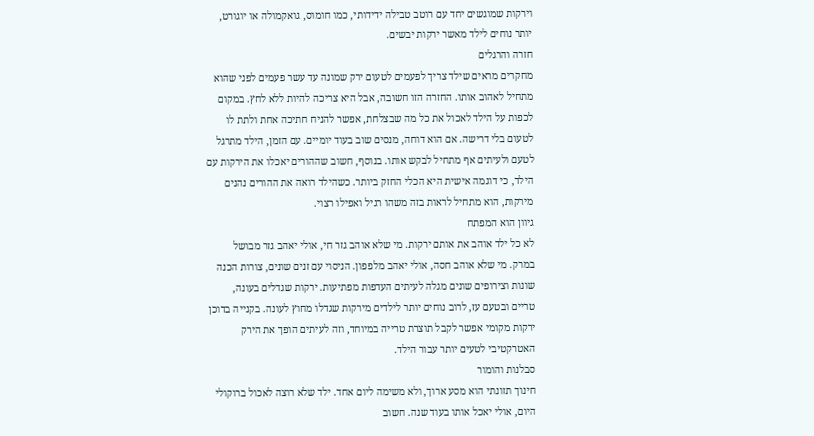וירקות שמוגשים יחד עם רוטב טבילה ידידותי, כמו חומוס, גואקמולה או יוגורט, יותר נוחים לילד מאשר ירקות יבשים.
חזרה והרגלים
מחקרים מראים שילד צריך לפעמים לטעום ירק שמונה עד עשר פעמים לפני שהוא מתחיל לאהוב אותו. החזרה הזו חשובה, אבל היא צריכה להיות ללא לחץ. במקום לכפות על הילד לאכול את כל מה שבצלחת, אפשר להניח חתיכה אחת ולתת לו לטעום בלי דרישה. אם הוא דוחה, מנסים שוב בעוד יומיים. עם הזמן, הילד מתרגל לטעם ולעיתים אף מתחיל לבקש אותו. בנוסף, חשוב שההורים יאכלו את הירקות עם הילד, כי דוגמה אישית היא הכלי החזק ביותר. כשהילד רואה את ההורים נהנים מירקות, הוא מתחיל לראות בזה משהו רגיל ואפילו רצוי.
גיוון הוא המפתח
לא כל ילד אוהב את אותם ירקות. מי שלא אוהב גזר חי, אולי יאהב גזר מבושל במרק. מי שלא אוהב חסה, אולי יאהב מלפפון. הניסוי עם זנים שונים, צורות הכנה שונות וצירופים שונים מגלה לעיתים העדפות מפתיעות. ירקות שגדלים בעונה, טריים ובטעם עז, לרוב נוחים יותר לילדים מירקות שגדלו מחוץ לעונה. בקנייה בדוכן ירקות מקומי אפשר לקבל תוצרת טרייה במיוחד, וזה לעיתים הופך את הירק האטרקטיבי לטעים יותר עבור הילד.
סבלנות והומור
חינוך תזונתי הוא מסע ארוך, ולא משימה ליום אחד. ילד שלא רוצה לאכול ברוקולי היום, אולי יאכל אותו בעוד שנה. חשוב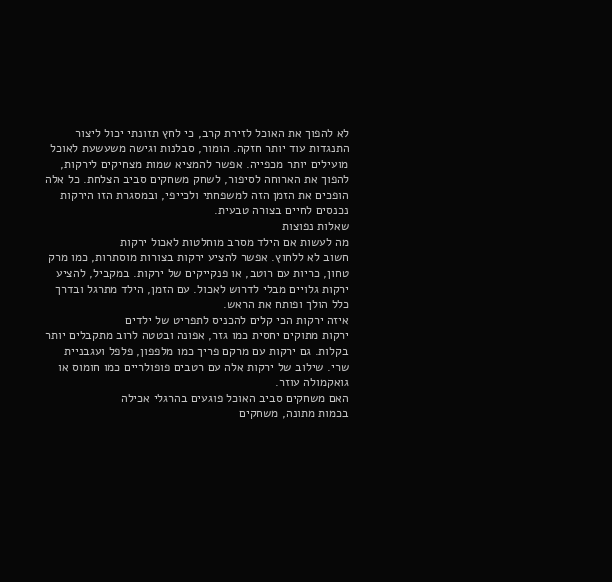לא להפוך את האוכל לזירת קרב, כי לחץ תזונתי יכול ליצור התנגדות עוד יותר חזקה. הומור, סבלנות וגישה משעשעת לאוכל מועילים יותר מכפייה. אפשר להמציא שמות מצחיקים לירקות, להפוך את הארוחה לסיפור, לשחק משחקים סביב הצלחת. כל אלה הופכים את הזמן הזה למשפחתי ולכייפי, ובמסגרת הזו הירקות נכנסים לחיים בצורה טבעית.
שאלות נפוצות
מה לעשות אם הילד מסרב מוחלטות לאכול ירקות
חשוב לא ללחוץ. אפשר להציע ירקות בצורות מוסתרות, כמו מרק טחון, כריות עם רוטב, או פנקייקים של ירקות. במקביל, להציע ירקות גלויים מבלי לדרוש לאכול. עם הזמן, הילד מתרגל ובדרך כלל הולך ופותח את הראש.
איזה ירקות הכי קלים להכניס לתפריט של ילדים
ירקות מתוקים יחסית כמו גזר, אפונה ובטטה לרוב מתקבלים יותר בקלות. גם ירקות עם מרקם פריך כמו מלפפון, פלפל ועגבניית שרי. שילוב של ירקות אלה עם רטבים פופולריים כמו חומוס או גואקמולה עוזר.
האם משחקים סביב האוכל פוגעים בהרגלי אכילה
בכמות מתונה, משחקים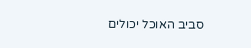סביב האוכל יכולים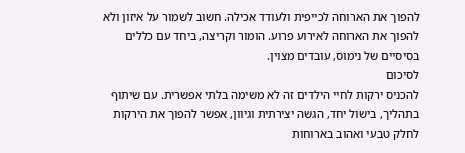להפוך את הארוחה לכייפית ולעודד אכילה. חשוב לשמור על איזון ולא להפוך את הארוחה לאירוע פרוע. הומור וקריצה, ביחד עם כללים בסיסיים של נימוס, עובדים מצוין.
לסיכום
להכניס ירקות לחיי הילדים זה לא משימה בלתי אפשרית. עם שיתוף בתהליך, בישול יחד, הגשה יצירתית וגיוון, אפשר להפוך את הירקות לחלק טבעי ואהוב בארוחות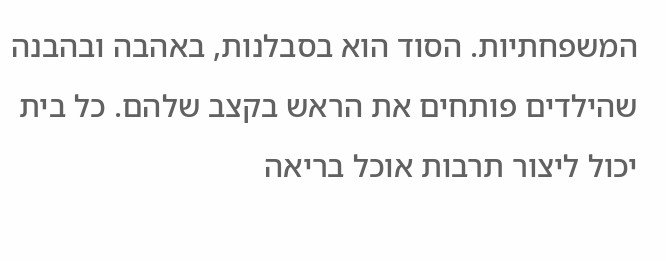המשפחתיות. הסוד הוא בסבלנות, באהבה ובהבנה שהילדים פותחים את הראש בקצב שלהם. כל בית יכול ליצור תרבות אוכל בריאה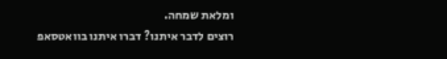ומלאת שמחה.
רוצים לדבר איתנו? דברו איתנו בוואטסאפ